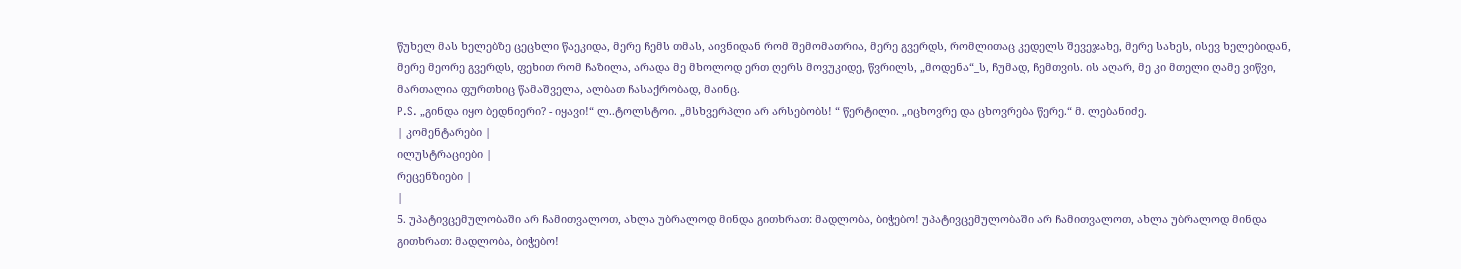წუხელ მას ხელებზე ცეცხლი წაეკიდა, მერე ჩემს თმას, აივნიდან რომ შემომათრია, მერე გვერდს, რომლითაც კედელს შევეჯახე, მერე სახეს, ისევ ხელებიდან, მერე მეორე გვერდს, ფეხით რომ ჩაზილა, არადა მე მხოლოდ ერთ ღერს მოვუკიდე, წვრილს, „მოდენა“_ს, ჩუმად, ჩემთვის. ის აღარ, მე კი მთელი ღამე ვიწვი, მართალია ფურთხიც წამაშველა, ალბათ ჩასაქრობად, მაინც.
P.S. „გინდა იყო ბედნიერი? - იყავი!“ ლ..ტოლსტოი. „მსხვერპლი არ არსებობს! “ წერტილი. „იცხოვრე და ცხოვრება წერე.“ მ. ლებანიძე.
| კომენტარები |
ილუსტრაციები |
რეცენზიები |
|
5. უპატივცემულობაში არ ჩამითვალოთ, ახლა უბრალოდ მინდა გითხრათ: მადლობა, ბიჭებო! უპატივცემულობაში არ ჩამითვალოთ, ახლა უბრალოდ მინდა გითხრათ: მადლობა, ბიჭებო!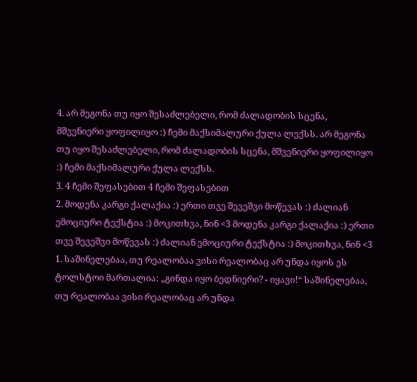4. არ მეგონა თუ იყო შესაძლებელი, რომ ძალადობის სცენა, მშვენიერი ყოფილიყო :) ჩემი მაქსიმალური ქულა ლექსს. არ მეგონა თუ იყო შესაძლებელი, რომ ძალადობის სცენა, მშვენიერი ყოფილიყო :) ჩემი მაქსიმალური ქულა ლექსს.
3. 4 ჩემი შეფასებით 4 ჩემი შეფასებით
2. მოდენა კარგი ქალაქია :) ერთი თვე შევეშვი მოწევას :) ძალიან ემოციური ტექსტია :) მოკითხვა, ნინ <3 მოდენა კარგი ქალაქია :) ერთი თვე შევეშვი მოწევას :) ძალიან ემოციური ტექსტია :) მოკითხვა, ნინ <3
1. საშინელებაა, თუ რეალობაა ვისი რეალობაც არ უნდა იყოს ეს
ტოლსტოი მართალია: „გინდა იყო ბედნიერი? - იყავი!“ საშინელებაა, თუ რეალობაა ვისი რეალობაც არ უნდა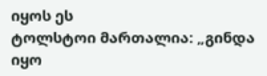იყოს ეს
ტოლსტოი მართალია: „გინდა იყო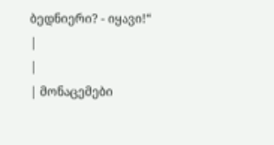ბედნიერი? - იყავი!“
|
|
| მონაცემები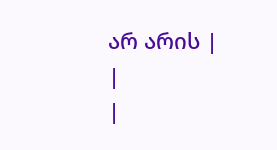არ არის |
|
|